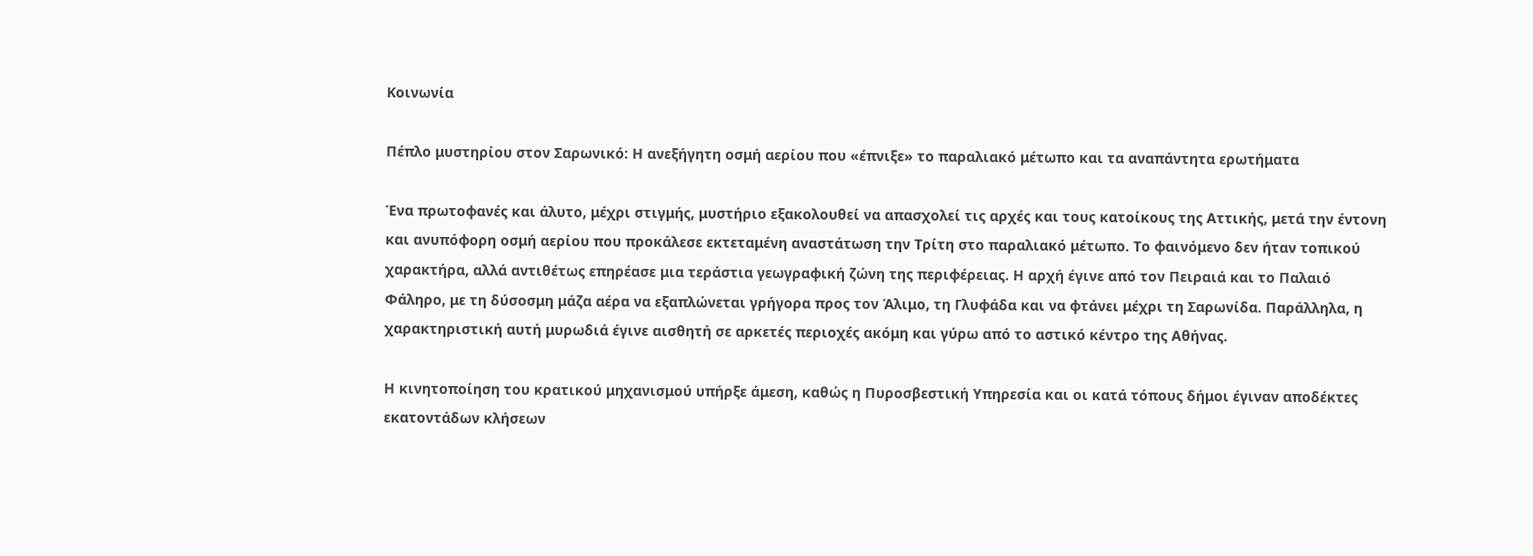Κοινωνία

Πέπλο μυστηρίου στον Σαρωνικό: Η ανεξήγητη οσμή αερίου που «έπνιξε» το παραλιακό μέτωπο και τα αναπάντητα ερωτήματα

Ένα πρωτοφανές και άλυτο, μέχρι στιγμής, μυστήριο εξακολουθεί να απασχολεί τις αρχές και τους κατοίκους της Αττικής, μετά την έντονη και ανυπόφορη οσμή αερίου που προκάλεσε εκτεταμένη αναστάτωση την Τρίτη στο παραλιακό μέτωπο. Το φαινόμενο δεν ήταν τοπικού χαρακτήρα, αλλά αντιθέτως επηρέασε μια τεράστια γεωγραφική ζώνη της περιφέρειας. Η αρχή έγινε από τον Πειραιά και το Παλαιό Φάληρο, με τη δύσοσμη μάζα αέρα να εξαπλώνεται γρήγορα προς τον Άλιμο, τη Γλυφάδα και να φτάνει μέχρι τη Σαρωνίδα. Παράλληλα, η χαρακτηριστική αυτή μυρωδιά έγινε αισθητή σε αρκετές περιοχές ακόμη και γύρω από το αστικό κέντρο της Αθήνας.

Η κινητοποίηση του κρατικού μηχανισμού υπήρξε άμεση, καθώς η Πυροσβεστική Υπηρεσία και οι κατά τόπους δήμοι έγιναν αποδέκτες εκατοντάδων κλήσεων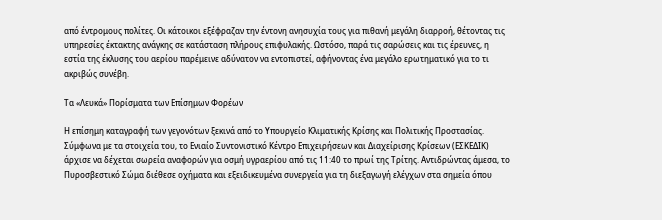από έντρομους πολίτες. Οι κάτοικοι εξέφραζαν την έντονη ανησυχία τους για πιθανή μεγάλη διαρροή, θέτοντας τις υπηρεσίες έκτακτης ανάγκης σε κατάσταση πλήρους επιφυλακής. Ωστόσο, παρά τις σαρώσεις και τις έρευνες, η εστία της έκλυσης του αερίου παρέμεινε αδύνατον να εντοπιστεί, αφήνοντας ένα μεγάλο ερωτηματικό για το τι ακριβώς συνέβη.

Τα «Λευκά» Πορίσματα των Επίσημων Φορέων

Η επίσημη καταγραφή των γεγονότων ξεκινά από το Υπουργείο Κλιματικής Κρίσης και Πολιτικής Προστασίας. Σύμφωνα με τα στοιχεία του, το Ενιαίο Συντονιστικό Κέντρο Επιχειρήσεων και Διαχείρισης Κρίσεων (ΕΣΚΕΔΙΚ) άρχισε να δέχεται σωρεία αναφορών για οσμή υγραερίου από τις 11:40 το πρωί της Τρίτης. Αντιδρώντας άμεσα, το Πυροσβεστικό Σώμα διέθεσε οχήματα και εξειδικευμένα συνεργεία για τη διεξαγωγή ελέγχων στα σημεία όπου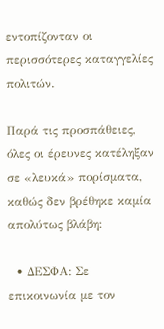εντοπίζονταν οι περισσότερες καταγγελίες πολιτών.

Παρά τις προσπάθειες, όλες οι έρευνες κατέληξαν σε «λευκά» πορίσματα, καθώς δεν βρέθηκε καμία απολύτως βλάβη:

  • ΔΕΣΦΑ: Σε επικοινωνία με τον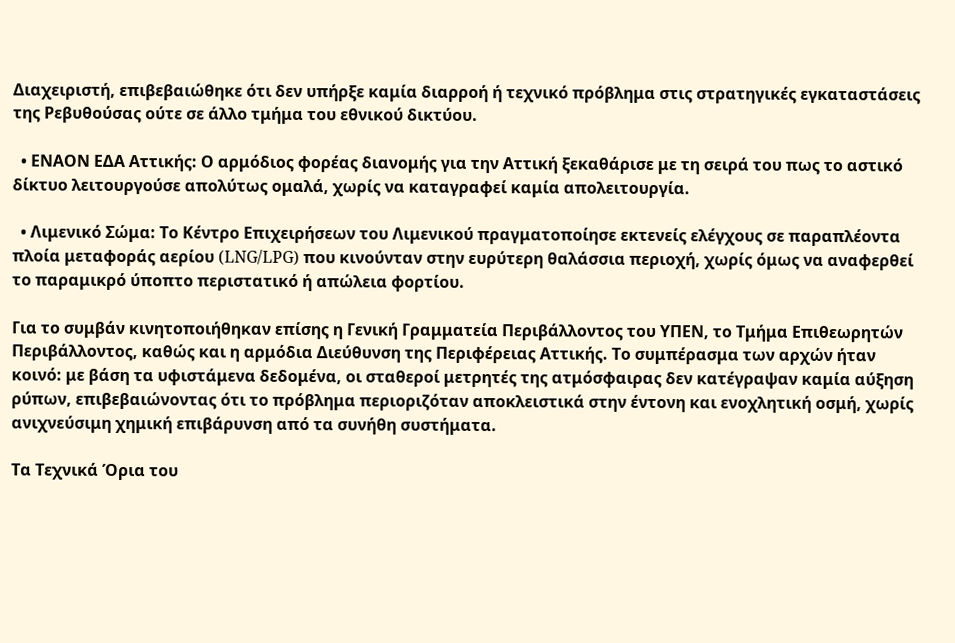Διαχειριστή, επιβεβαιώθηκε ότι δεν υπήρξε καμία διαρροή ή τεχνικό πρόβλημα στις στρατηγικές εγκαταστάσεις της Ρεβυθούσας ούτε σε άλλο τμήμα του εθνικού δικτύου.

  • ΕΝΑΟΝ ΕΔΑ Αττικής: Ο αρμόδιος φορέας διανομής για την Αττική ξεκαθάρισε με τη σειρά του πως το αστικό δίκτυο λειτουργούσε απολύτως ομαλά, χωρίς να καταγραφεί καμία απολειτουργία.

  • Λιμενικό Σώμα: Το Κέντρο Επιχειρήσεων του Λιμενικού πραγματοποίησε εκτενείς ελέγχους σε παραπλέοντα πλοία μεταφοράς αερίου (LNG/LPG) που κινούνταν στην ευρύτερη θαλάσσια περιοχή, χωρίς όμως να αναφερθεί το παραμικρό ύποπτο περιστατικό ή απώλεια φορτίου.

Για το συμβάν κινητοποιήθηκαν επίσης η Γενική Γραμματεία Περιβάλλοντος του ΥΠΕΝ, το Τμήμα Επιθεωρητών Περιβάλλοντος, καθώς και η αρμόδια Διεύθυνση της Περιφέρειας Αττικής. Το συμπέρασμα των αρχών ήταν κοινό: με βάση τα υφιστάμενα δεδομένα, οι σταθεροί μετρητές της ατμόσφαιρας δεν κατέγραψαν καμία αύξηση ρύπων, επιβεβαιώνοντας ότι το πρόβλημα περιοριζόταν αποκλειστικά στην έντονη και ενοχλητική οσμή, χωρίς ανιχνεύσιμη χημική επιβάρυνση από τα συνήθη συστήματα.

Τα Τεχνικά Όρια του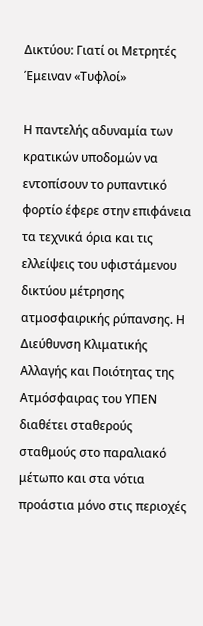Δικτύου: Γιατί οι Μετρητές Έμειναν «Τυφλοί»

Η παντελής αδυναμία των κρατικών υποδομών να εντοπίσουν το ρυπαντικό φορτίο έφερε στην επιφάνεια τα τεχνικά όρια και τις ελλείψεις του υφιστάμενου δικτύου μέτρησης ατμοσφαιρικής ρύπανσης. Η Διεύθυνση Κλιματικής Αλλαγής και Ποιότητας της Ατμόσφαιρας του ΥΠΕΝ διαθέτει σταθερούς σταθμούς στο παραλιακό μέτωπο και στα νότια προάστια μόνο στις περιοχές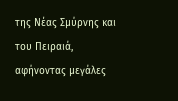της Νέας Σμύρνης και του Πειραιά, αφήνοντας μεγάλες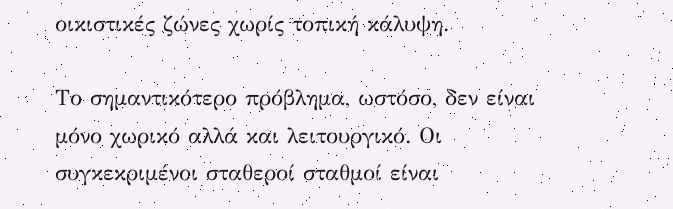οικιστικές ζώνες χωρίς τοπική κάλυψη.

Το σημαντικότερο πρόβλημα, ωστόσο, δεν είναι μόνο χωρικό αλλά και λειτουργικό. Οι συγκεκριμένοι σταθεροί σταθμοί είναι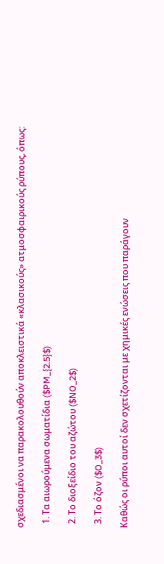σχεδιασμένοι να παρακολουθούν αποκλειστικά «κλασικούς» ατμοσφαιρικούς ρύπους, όπως:

  1. Τα αιωρούμενα σωματίδια ($PM_{2.5}$)

  2. Το διοξείδιο του αζώτου ($NO_2$)

  3. Το όζον ($O_3$)

Καθώς οι ρύποι αυτοί δεν σχετίζονται με χημικές ενώσεις που παράγουν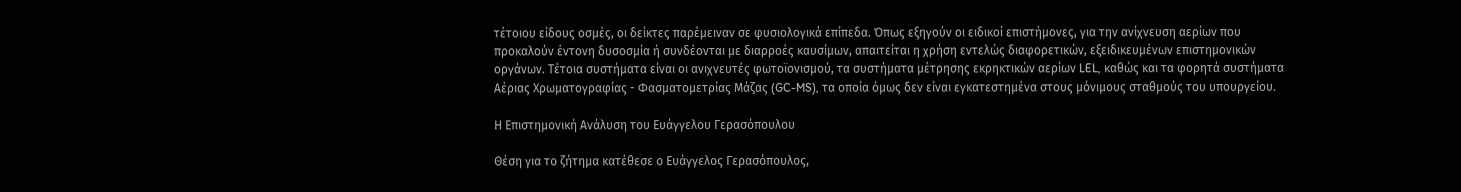τέτοιου είδους οσμές, οι δείκτες παρέμειναν σε φυσιολογικά επίπεδα. Όπως εξηγούν οι ειδικοί επιστήμονες, για την ανίχνευση αερίων που προκαλούν έντονη δυσοσμία ή συνδέονται με διαρροές καυσίμων, απαιτείται η χρήση εντελώς διαφορετικών, εξειδικευμένων επιστημονικών οργάνων. Τέτοια συστήματα είναι οι ανιχνευτές φωτοϊονισμού, τα συστήματα μέτρησης εκρηκτικών αερίων LEL, καθώς και τα φορητά συστήματα Αέριας Χρωματογραφίας - Φασματομετρίας Μάζας (GC-MS), τα οποία όμως δεν είναι εγκατεστημένα στους μόνιμους σταθμούς του υπουργείου.

Η Επιστημονική Ανάλυση του Ευάγγελου Γερασόπουλου

Θέση για το ζήτημα κατέθεσε ο Ευάγγελος Γερασόπουλος,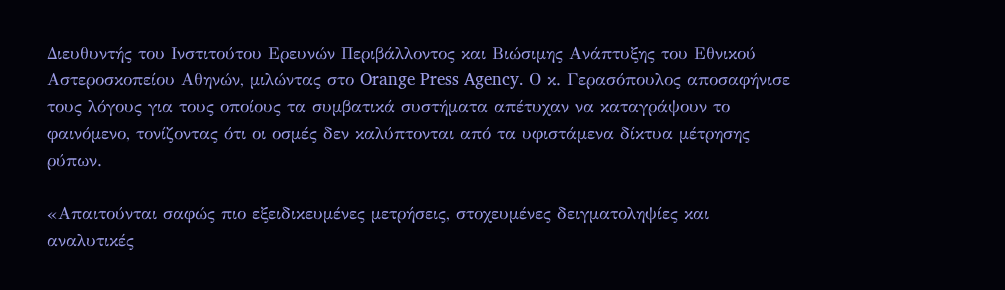Διευθυντής του Ινστιτούτου Ερευνών Περιβάλλοντος και Βιώσιμης Ανάπτυξης του Εθνικού Αστεροσκοπείου Αθηνών, μιλώντας στο Orange Press Agency. Ο κ. Γερασόπουλος αποσαφήνισε τους λόγους για τους οποίους τα συμβατικά συστήματα απέτυχαν να καταγράψουν το φαινόμενο, τονίζοντας ότι οι οσμές δεν καλύπτονται από τα υφιστάμενα δίκτυα μέτρησης ρύπων.

«Απαιτούνται σαφώς πιο εξειδικευμένες μετρήσεις, στοχευμένες δειγματοληψίες και αναλυτικές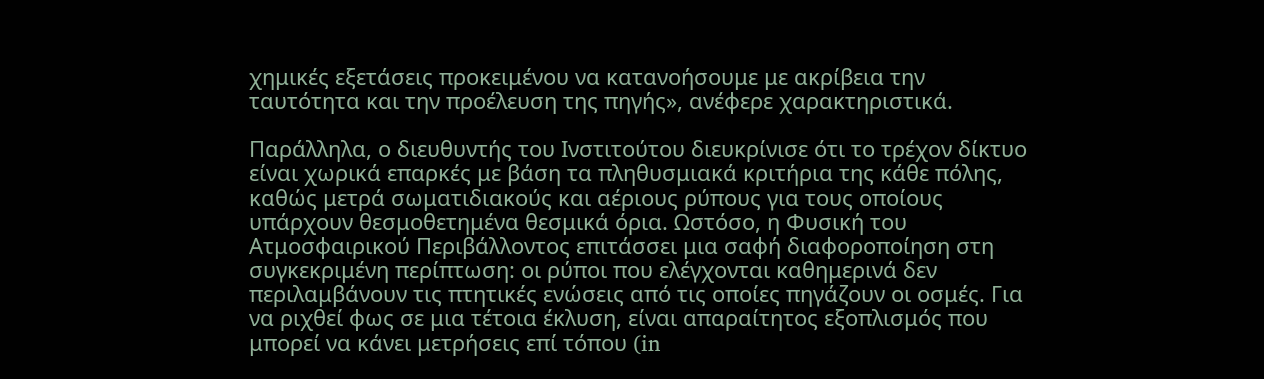χημικές εξετάσεις προκειμένου να κατανοήσουμε με ακρίβεια την ταυτότητα και την προέλευση της πηγής», ανέφερε χαρακτηριστικά.

Παράλληλα, ο διευθυντής του Ινστιτούτου διευκρίνισε ότι το τρέχον δίκτυο είναι χωρικά επαρκές με βάση τα πληθυσμιακά κριτήρια της κάθε πόλης, καθώς μετρά σωματιδιακούς και αέριους ρύπους για τους οποίους υπάρχουν θεσμοθετημένα θεσμικά όρια. Ωστόσο, η Φυσική του Ατμοσφαιρικού Περιβάλλοντος επιτάσσει μια σαφή διαφοροποίηση στη συγκεκριμένη περίπτωση: οι ρύποι που ελέγχονται καθημερινά δεν περιλαμβάνουν τις πτητικές ενώσεις από τις οποίες πηγάζουν οι οσμές. Για να ριχθεί φως σε μια τέτοια έκλυση, είναι απαραίτητος εξοπλισμός που μπορεί να κάνει μετρήσεις επί τόπου (in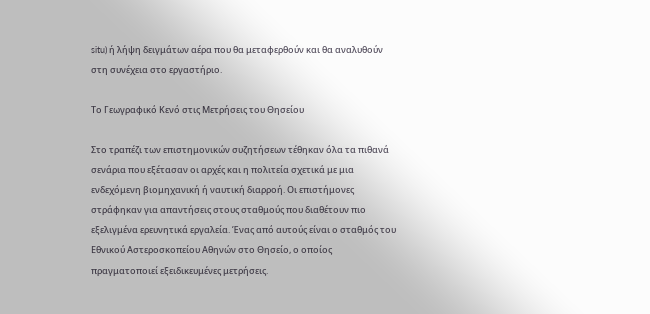situ) ή λήψη δειγμάτων αέρα που θα μεταφερθούν και θα αναλυθούν στη συνέχεια στο εργαστήριο.

Το Γεωγραφικό Κενό στις Μετρήσεις του Θησείου

Στο τραπέζι των επιστημονικών συζητήσεων τέθηκαν όλα τα πιθανά σενάρια που εξέτασαν οι αρχές και η πολιτεία σχετικά με μια ενδεχόμενη βιομηχανική ή ναυτική διαρροή. Οι επιστήμονες στράφηκαν για απαντήσεις στους σταθμούς που διαθέτουν πιο εξελιγμένα ερευνητικά εργαλεία. Ένας από αυτούς είναι ο σταθμός του Εθνικού Αστεροσκοπείου Αθηνών στο Θησείο, ο οποίος πραγματοποιεί εξειδικευμένες μετρήσεις.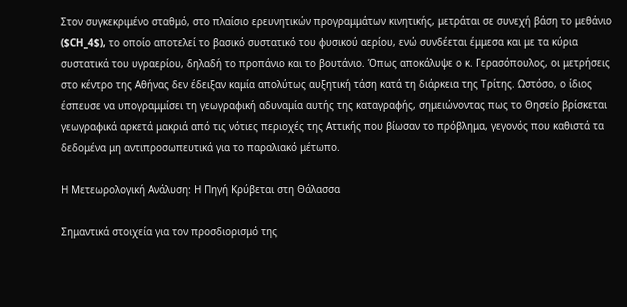Στον συγκεκριμένο σταθμό, στο πλαίσιο ερευνητικών προγραμμάτων κινητικής, μετράται σε συνεχή βάση το μεθάνιο ($CH_4$), το οποίο αποτελεί το βασικό συστατικό του φυσικού αερίου, ενώ συνδέεται έμμεσα και με τα κύρια συστατικά του υγραερίου, δηλαδή το προπάνιο και το βουτάνιο. Όπως αποκάλυψε ο κ. Γερασόπουλος, οι μετρήσεις στο κέντρο της Αθήνας δεν έδειξαν καμία απολύτως αυξητική τάση κατά τη διάρκεια της Τρίτης. Ωστόσο, ο ίδιος έσπευσε να υπογραμμίσει τη γεωγραφική αδυναμία αυτής της καταγραφής, σημειώνοντας πως το Θησείο βρίσκεται γεωγραφικά αρκετά μακριά από τις νότιες περιοχές της Αττικής που βίωσαν το πρόβλημα, γεγονός που καθιστά τα δεδομένα μη αντιπροσωπευτικά για το παραλιακό μέτωπο.

Η Μετεωρολογική Ανάλυση: Η Πηγή Κρύβεται στη Θάλασσα

Σημαντικά στοιχεία για τον προσδιορισμό της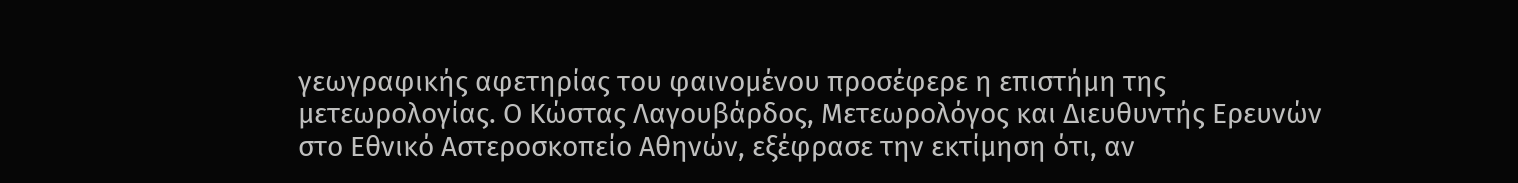γεωγραφικής αφετηρίας του φαινομένου προσέφερε η επιστήμη της μετεωρολογίας. Ο Κώστας Λαγουβάρδος, Μετεωρολόγος και Διευθυντής Ερευνών στο Εθνικό Αστεροσκοπείο Αθηνών, εξέφρασε την εκτίμηση ότι, αν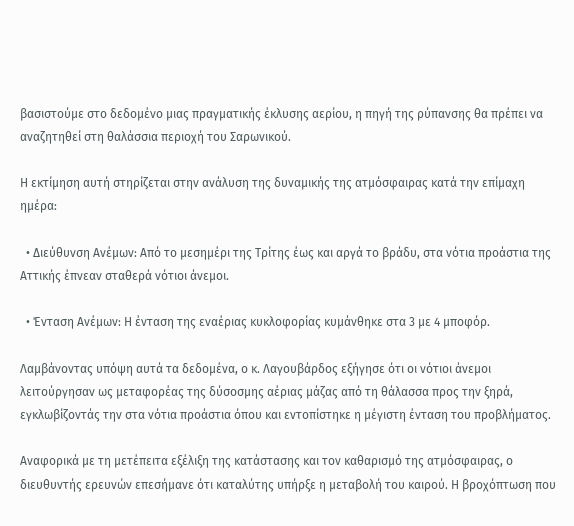βασιστούμε στο δεδομένο μιας πραγματικής έκλυσης αερίου, η πηγή της ρύπανσης θα πρέπει να αναζητηθεί στη θαλάσσια περιοχή του Σαρωνικού.

Η εκτίμηση αυτή στηρίζεται στην ανάλυση της δυναμικής της ατμόσφαιρας κατά την επίμαχη ημέρα:

  • Διεύθυνση Ανέμων: Από το μεσημέρι της Τρίτης έως και αργά το βράδυ, στα νότια προάστια της Αττικής έπνεαν σταθερά νότιοι άνεμοι.

  • Ένταση Ανέμων: Η ένταση της εναέριας κυκλοφορίας κυμάνθηκε στα 3 με 4 μποφόρ.

Λαμβάνοντας υπόψη αυτά τα δεδομένα, ο κ. Λαγουβάρδος εξήγησε ότι οι νότιοι άνεμοι λειτούργησαν ως μεταφορέας της δύσοσμης αέριας μάζας από τη θάλασσα προς την ξηρά, εγκλωβίζοντάς την στα νότια προάστια όπου και εντοπίστηκε η μέγιστη ένταση του προβλήματος.

Αναφορικά με τη μετέπειτα εξέλιξη της κατάστασης και τον καθαρισμό της ατμόσφαιρας, ο διευθυντής ερευνών επεσήμανε ότι καταλύτης υπήρξε η μεταβολή του καιρού. Η βροχόπτωση που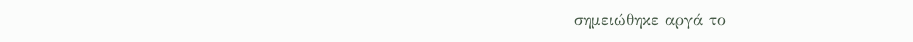σημειώθηκε αργά το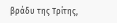βράδυ της Τρίτης,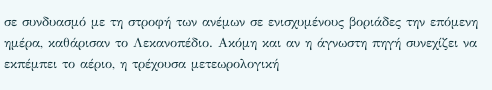σε συνδυασμό με τη στροφή των ανέμων σε ενισχυμένους βοριάδες την επόμενη ημέρα, καθάρισαν το Λεκανοπέδιο. Ακόμη και αν η άγνωστη πηγή συνεχίζει να εκπέμπει το αέριο, η τρέχουσα μετεωρολογική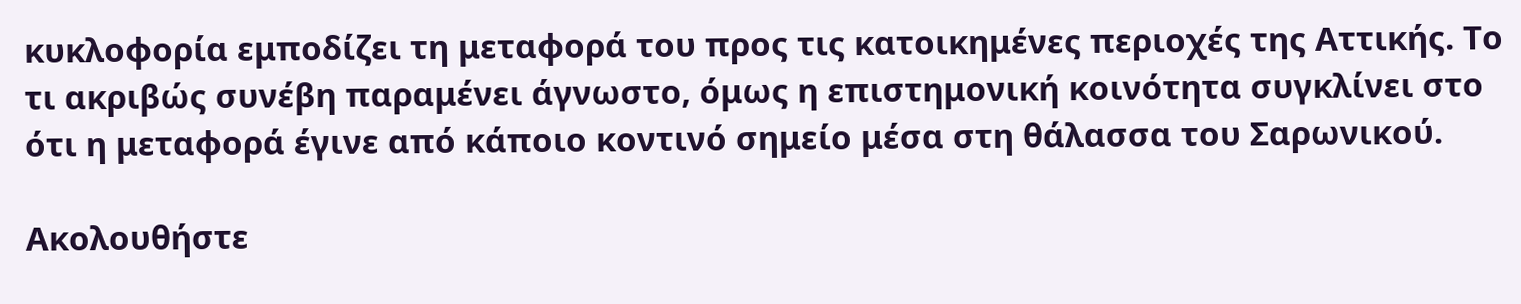κυκλοφορία εμποδίζει τη μεταφορά του προς τις κατοικημένες περιοχές της Αττικής. Το τι ακριβώς συνέβη παραμένει άγνωστο, όμως η επιστημονική κοινότητα συγκλίνει στο ότι η μεταφορά έγινε από κάποιο κοντινό σημείο μέσα στη θάλασσα του Σαρωνικού.

Ακολουθήστε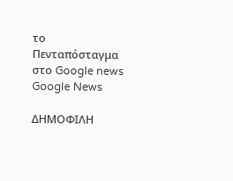το Πενταπόσταγμα στο Google news Google News

ΔΗΜΟΦΙΛΗ